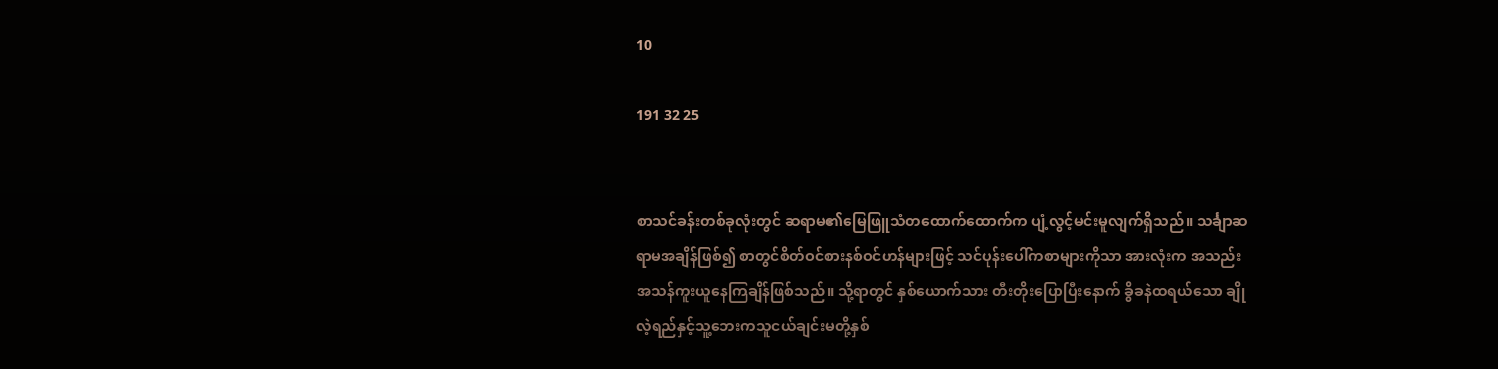10

191 32 25


စာသင်ခန်းတစ်ခုလုံးတွင် ဆရာမ၏မြေဖြူသံတထောက်ထောက်က ပျံ့လွင့်မင်းမူလျက်ရှိသည်။ သင်္ချာဆရာမအချိန်ဖြစ်၍ စာတွင်စိတ်ဝင်စားနစ်ဝင်ဟန်များဖြင့် သင်ပုန်းပေါ်ကစာများကိုသာ အားလုံးက အသည်းအသန်ကူးယူနေကြချိန်ဖြစ်သည်။ သို့ရာတွင် နှစ်ယောက်သား တီးတိုးပြောပြီးနောက် ခွိခနဲထရယ်သော ချိုလဲ့ရည်နှင့်သူ့ဘေးကသူငယ်ချင်းမတို့နှစ်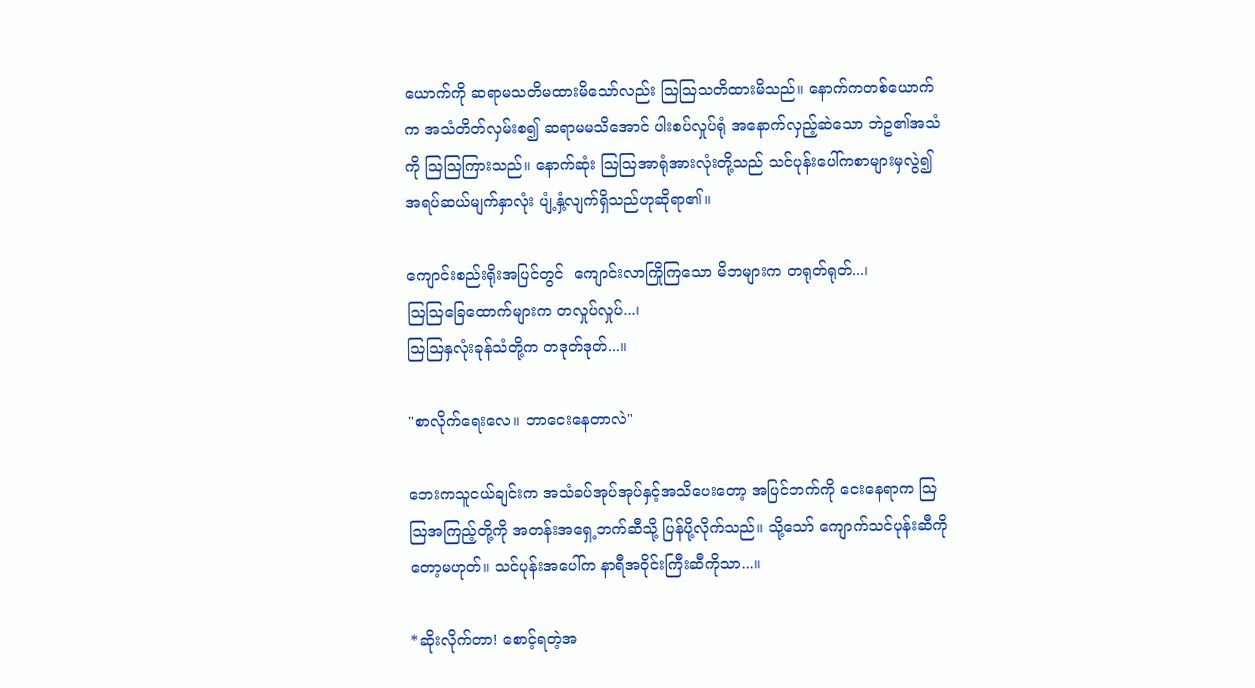ယောက်ကို ဆရာမသတိမထားမိသော်လည်း သြသြသတိထားမိသည်။ နောက်ကတစ်ယောက်က အသံတိတ်လှမ်းစ၍ ဆရာမမသိအောင် ပါးစပ်လှုပ်ရုံ အနောက်လှည့်ဆဲသော ဘဲဥ၏အသံကို သြသြကြားသည်။ နောက်ဆုံး သြသြအာရုံအားလုံးတို့သည် သင်ပုန်းပေါ်ကစာများမှလွဲ၍ အရပ်ဆယ်မျက်နှာလုံး ပျံ့နှံ့လျက်ရှိသည်ဟုဆိုရာ၏။

ကျောင်းစည်းရိုးအပြင်တွင်  ကျောင်းလာကြိုကြသော မိဘများက တရုတ်ရုတ်...၊
သြသြခြေထောက်များက တလှုပ်လှုပ်...၊
သြသြနှလုံးခုန်သံတို့က တဒုတ်ဒုတ်...။

"စာလိုက်ရေးလေ။ ဘာငေးနေတာလဲ"

ဘေးကသူငယ်ချင်းက အသံခပ်အုပ်အုပ်နှင့်အသိပေးတော့ အပြင်ဘက်ကို ငေးနေရာက သြသြအကြည့်တို့ကို အတန်းအရှေ့ဘက်ဆီသို့ ပြန်ပို့လိုက်သည်။ သို့သော် ကျောက်သင်ပုန်းဆီကိုတော့မဟုတ်။ သင်ပုန်းအပေါ်က နာရီအဝိုင်းကြီးဆီကိုသာ...။

*ဆိုးလိုက်တာ! စောင့်ရတဲ့အ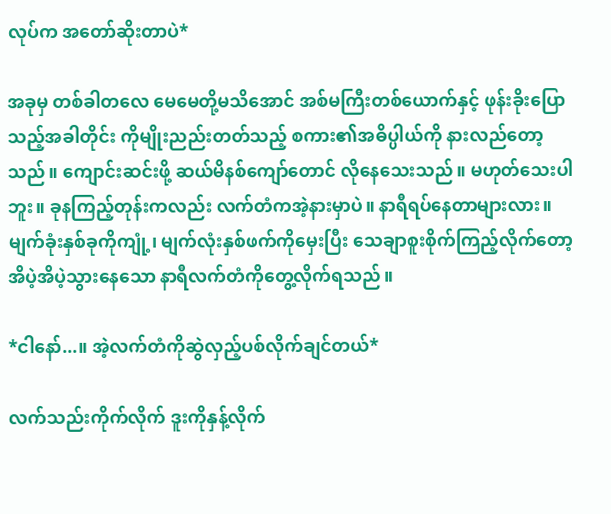လုပ်က အတော်ဆိုးတာပဲ*

အခုမှ တစ်ခါတလေ မေမေတို့မသိအောင် အစ်မကြီးတစ်ယောက်နှင့် ဖုန်းခိုးပြောသည့်အခါတိုင်း ကိုမျိုးညည်းတတ်သည့် စကား၏အဓိပ္ပါယ်ကို နားလည်တော့သည်။ ကျောင်းဆင်းဖို့ ဆယ်မိနစ်ကျော်တောင် လိုနေသေးသည်။ မဟုတ်သေးပါဘူး။ ခုနကြည့်တုန်းကလည်း လက်တံကအဲ့နားမှာပဲ။ နာရီရပ်နေတာများလား။ မျက်ခုံးနှစ်ခုကိုကျုံ့၊ မျက်လုံးနှစ်ဖက်ကိုမှေးပြီး သေချာစူးစိုက်ကြည့်လိုက်တော့ အိပဲ့အိပဲ့သွားနေသော နာရီလက်တံကိုတွေ့လိုက်ရသည်။

*ငါနော်...။ အဲ့လက်တံကိုဆွဲလှည့်ပစ်လိုက်ချင်တယ်*

လက်သည်းကိုက်လိုက် ဒူးကိုနှန့်လိုက်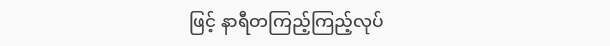ဖြင့် နာရီတကြည့်ကြည့်လုပ်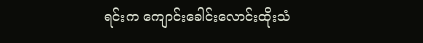ရင်းက ကျောင်းခေါင်းလောင်းထိုးသံ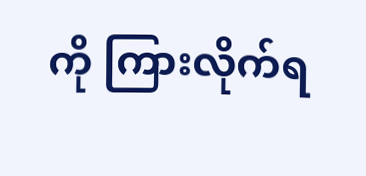ကို ကြားလိုက်ရ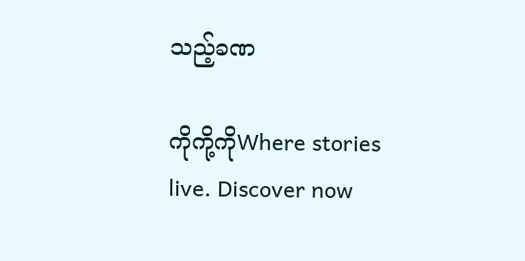သည့်ခဏ

ကိုကို့ကိုWhere stories live. Discover now